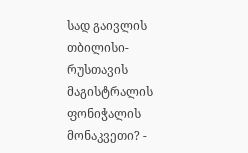სად გაივლის თბილისი-რუსთავის მაგისტრალის ფონიჭალის მონაკვეთი? -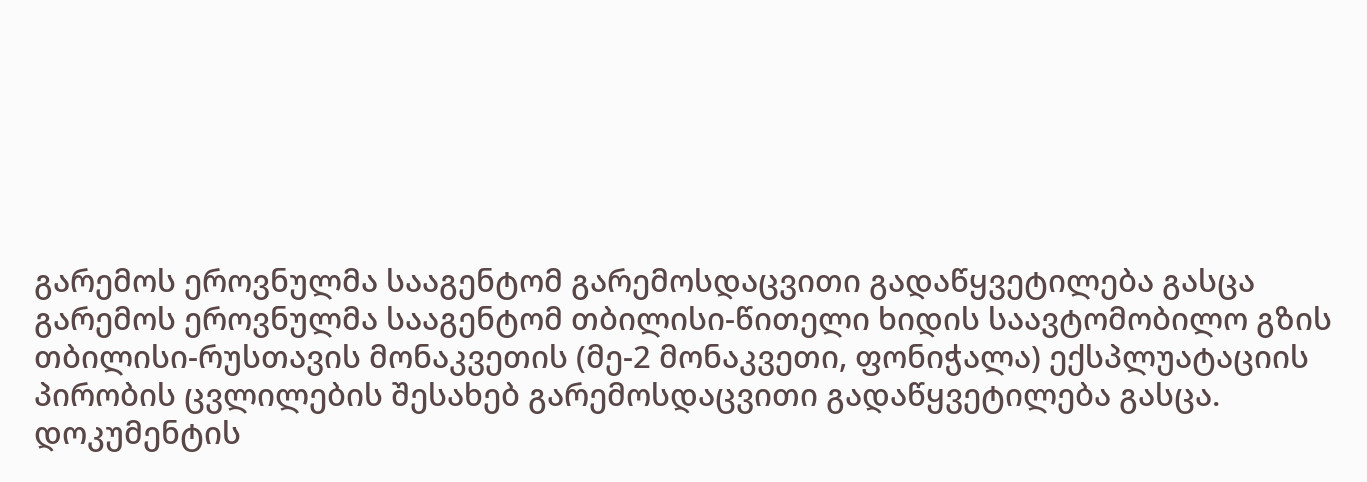გარემოს ეროვნულმა სააგენტომ გარემოსდაცვითი გადაწყვეტილება გასცა
გარემოს ეროვნულმა სააგენტომ თბილისი-წითელი ხიდის საავტომობილო გზის თბილისი-რუსთავის მონაკვეთის (მე-2 მონაკვეთი, ფონიჭალა) ექსპლუატაციის პირობის ცვლილების შესახებ გარემოსდაცვითი გადაწყვეტილება გასცა.
დოკუმენტის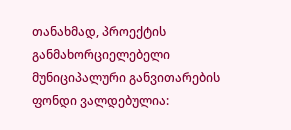თანახმად, პროექტის განმახორციელებელი მუნიციპალური განვითარების ფონდი ვალდებულია: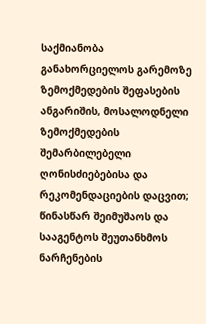საქმიანობა განახორციელოს გარემოზე ზემოქმედების შეფასების ანგარიშის, მოსალოდნელი ზემოქმედების შემარბილებელი ღონისძიებებისა და რეკომენდაციების დაცვით;
წინასწარ შეიმუშაოს და სააგენტოს შეუთანხმოს ნარჩენების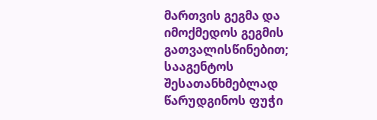მართვის გეგმა და იმოქმედოს გეგმის გათვალისწინებით;
სააგენტოს შესათანხმებლად წარუდგინოს ფუჭი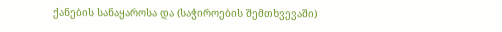ქანების სანაყაროსა და (საჭიროების შემთხვევაში)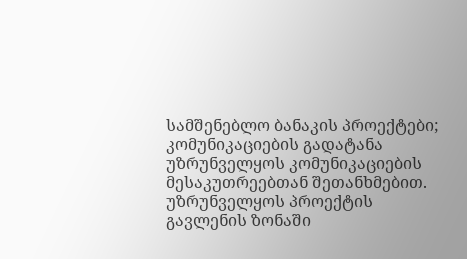სამშენებლო ბანაკის პროექტები;
კომუნიკაციების გადატანა უზრუნველყოს კომუნიკაციების მესაკუთრეებთან შეთანხმებით. უზრუნველყოს პროექტის გავლენის ზონაში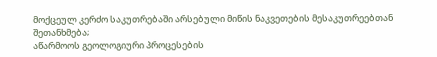მოქცეულ კერძო საკუთრებაში არსებული მიწის ნაკვეთების მესაკუთრეებთან შეთანხმება;
აწარმოოს გეოლოგიური პროცესების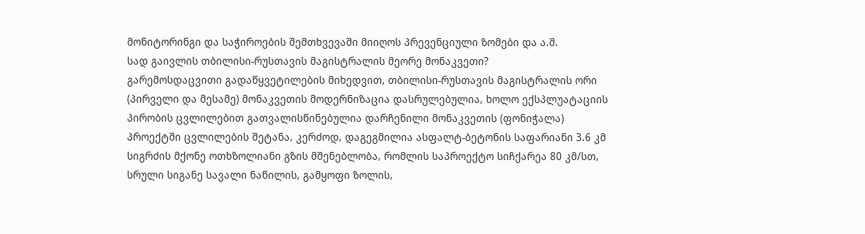მონიტორინგი და საჭიროების შემთხვევაში მიიღოს პრევენციული ზომები და ა.შ.
სად გაივლის თბილისი-რუსთავის მაგისტრალის მეორე მონაკვეთი?
გარემოსდაცვითი გადაწყვეტილების მიხედვით, თბილისი-რუსთავის მაგისტრალის ორი (პირველი და მესამე) მონაკვეთის მოდერნიზაცია დასრულებულია, ხოლო ექსპლუატაციის პირობის ცვლილებით გათვალისწინებულია დარჩენილი მონაკვეთის (ფონიჭალა) პროექტში ცვლილების შეტანა, კერძოდ, დაგეგმილია ასფალტ-ბეტონის საფარიანი 3.6 კმ სიგრძის მქონე ოთხზოლიანი გზის მშენებლობა, რომლის საპროექტო სიჩქარეა 80 კმ/სთ, სრული სიგანე სავალი ნაწილის, გამყოფი ზოლის,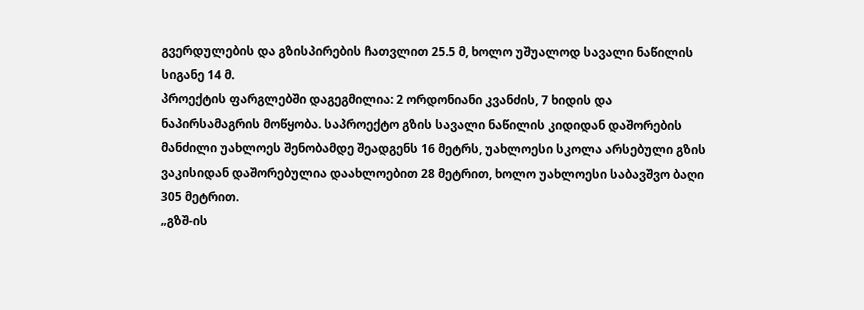გვერდულების და გზისპირების ჩათვლით 25.5 მ, ხოლო უშუალოდ სავალი ნაწილის სიგანე 14 მ.
პროექტის ფარგლებში დაგეგმილია: 2 ორდონიანი კვანძის, 7 ხიდის და ნაპირსამაგრის მოწყობა. საპროექტო გზის სავალი ნაწილის კიდიდან დაშორების მანძილი უახლოეს შენობამდე შეადგენს 16 მეტრს, უახლოესი სკოლა არსებული გზის ვაკისიდან დაშორებულია დაახლოებით 28 მეტრით, ხოლო უახლოესი საბავშვო ბაღი 305 მეტრით.
„გზშ-ის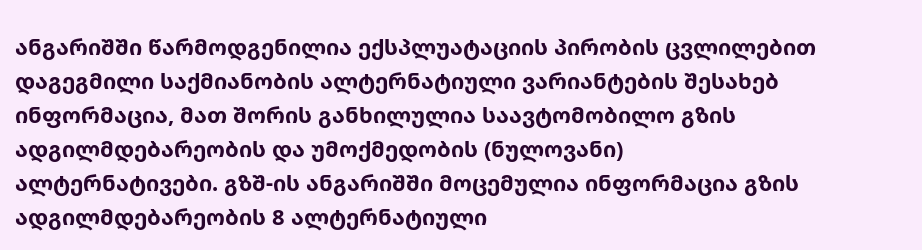ანგარიშში წარმოდგენილია ექსპლუატაციის პირობის ცვლილებით დაგეგმილი საქმიანობის ალტერნატიული ვარიანტების შესახებ ინფორმაცია, მათ შორის განხილულია საავტომობილო გზის ადგილმდებარეობის და უმოქმედობის (ნულოვანი) ალტერნატივები. გზშ-ის ანგარიშში მოცემულია ინფორმაცია გზის ადგილმდებარეობის 8 ალტერნატიული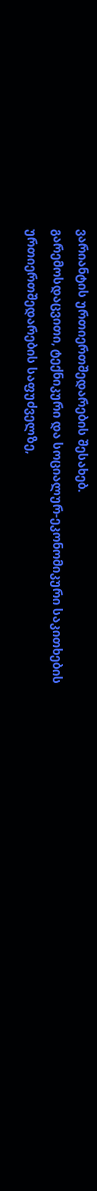ვარიანტის ურთიერთშედარების შესახებ.
გარემოსდაცვითი, ტექნიკური და სოციალურ-ეკონომიკური საკითხების ურთიერთშედარების საფუძველზე,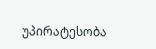უპირატესობა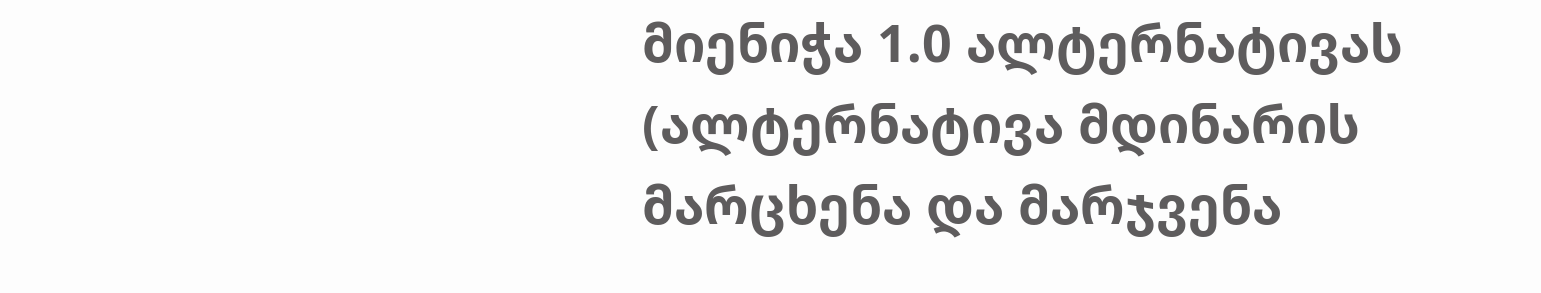მიენიჭა 1.0 ალტერნატივას (ალტერნატივა მდინარის მარცხენა და მარჯვენა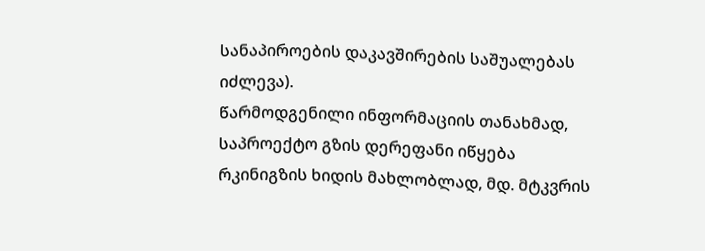სანაპიროების დაკავშირების საშუალებას იძლევა).
წარმოდგენილი ინფორმაციის თანახმად, საპროექტო გზის დერეფანი იწყება რკინიგზის ხიდის მახლობლად, მდ. მტკვრის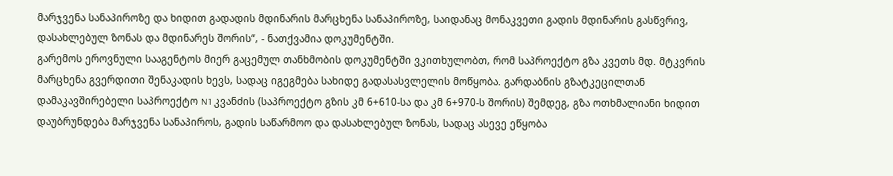მარჯვენა სანაპიროზე და ხიდით გადადის მდინარის მარცხენა სანაპიროზე, საიდანაც მონაკვეთი გადის მდინარის გასწვრივ, დასახლებულ ზონას და მდინარეს შორის“, - ნათქვამია დოკუმენტში.
გარემოს ეროვნული სააგენტოს მიერ გაცემულ თანხმობის დოკუმენტში ვკითხულობთ, რომ საპროექტო გზა კვეთს მდ. მტკვრის მარცხენა გვერდითი შენაკადის ხევს, სადაც იგეგმება სახიდე გადასასვლელის მოწყობა. გარდაბნის გზატკეცილთან დამაკავშირებელი საპროექტო N1 კვანძის (საპროექტო გზის კმ 6+610-სა და კმ 6+970-ს შორის) შემდეგ, გზა ოთხმალიანი ხიდით დაუბრუნდება მარჯვენა სანაპიროს, გადის საწარმოო და დასახლებულ ზონას, სადაც ასევე ეწყობა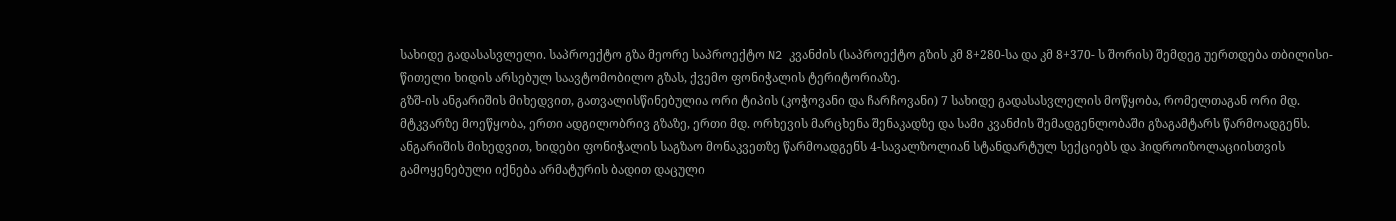სახიდე გადასასვლელი. საპროექტო გზა მეორე საპროექტო N2 კვანძის (საპროექტო გზის კმ 8+280-სა და კმ 8+370- ს შორის) შემდეგ უერთდება თბილისი-წითელი ხიდის არსებულ საავტომობილო გზას, ქვემო ფონიჭალის ტერიტორიაზე.
გზშ-ის ანგარიშის მიხედვით, გათვალისწინებულია ორი ტიპის (კოჭოვანი და ჩარჩოვანი) 7 სახიდე გადასასვლელის მოწყობა, რომელთაგან ორი მდ. მტკვარზე მოეწყობა, ერთი ადგილობრივ გზაზე, ერთი მდ. ორხევის მარცხენა შენაკადზე და სამი კვანძის შემადგენლობაში გზაგამტარს წარმოადგენს.
ანგარიშის მიხედვით, ხიდები ფონიჭალის საგზაო მონაკვეთზე წარმოადგენს 4-სავალზოლიან სტანდარტულ სექციებს და ჰიდროიზოლაციისთვის გამოყენებული იქნება არმატურის ბადით დაცული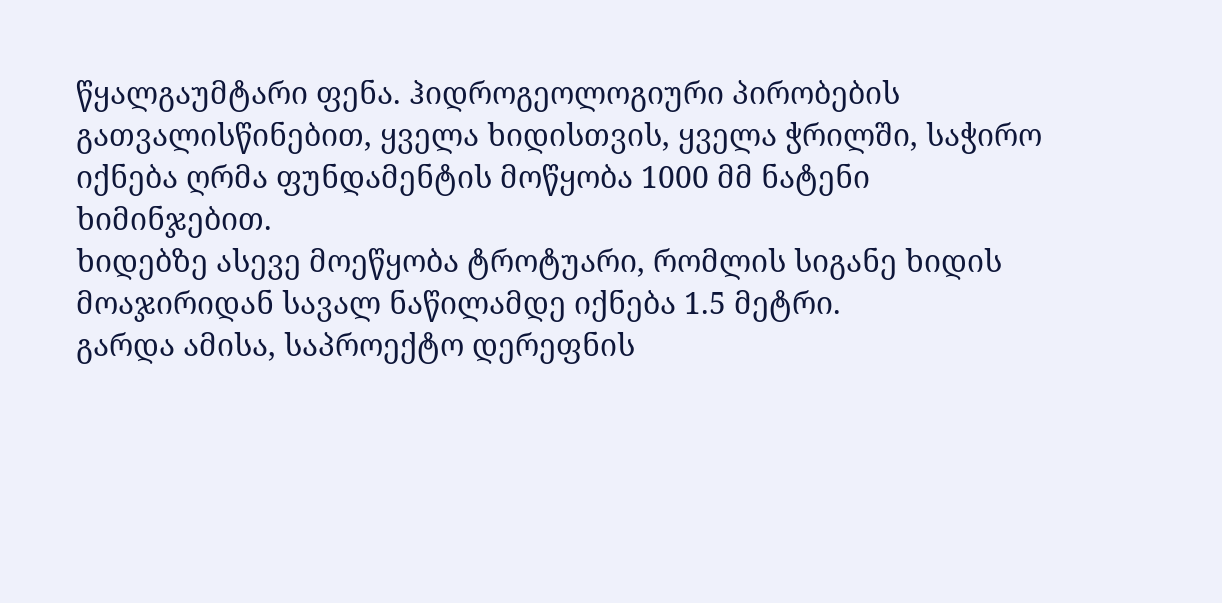წყალგაუმტარი ფენა. ჰიდროგეოლოგიური პირობების გათვალისწინებით, ყველა ხიდისთვის, ყველა ჭრილში, საჭირო იქნება ღრმა ფუნდამენტის მოწყობა 1000 მმ ნატენი ხიმინჯებით.
ხიდებზე ასევე მოეწყობა ტროტუარი, რომლის სიგანე ხიდის მოაჯირიდან სავალ ნაწილამდე იქნება 1.5 მეტრი.
გარდა ამისა, საპროექტო დერეფნის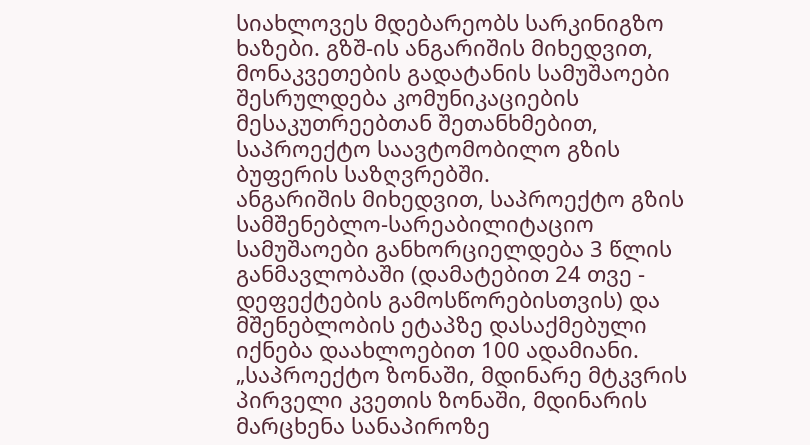სიახლოვეს მდებარეობს სარკინიგზო ხაზები. გზშ-ის ანგარიშის მიხედვით, მონაკვეთების გადატანის სამუშაოები შესრულდება კომუნიკაციების მესაკუთრეებთან შეთანხმებით, საპროექტო საავტომობილო გზის ბუფერის საზღვრებში.
ანგარიშის მიხედვით, საპროექტო გზის სამშენებლო-სარეაბილიტაციო სამუშაოები განხორციელდება 3 წლის განმავლობაში (დამატებით 24 თვე - დეფექტების გამოსწორებისთვის) და მშენებლობის ეტაპზე დასაქმებული იქნება დაახლოებით 100 ადამიანი.
„საპროექტო ზონაში, მდინარე მტკვრის პირველი კვეთის ზონაში, მდინარის მარცხენა სანაპიროზე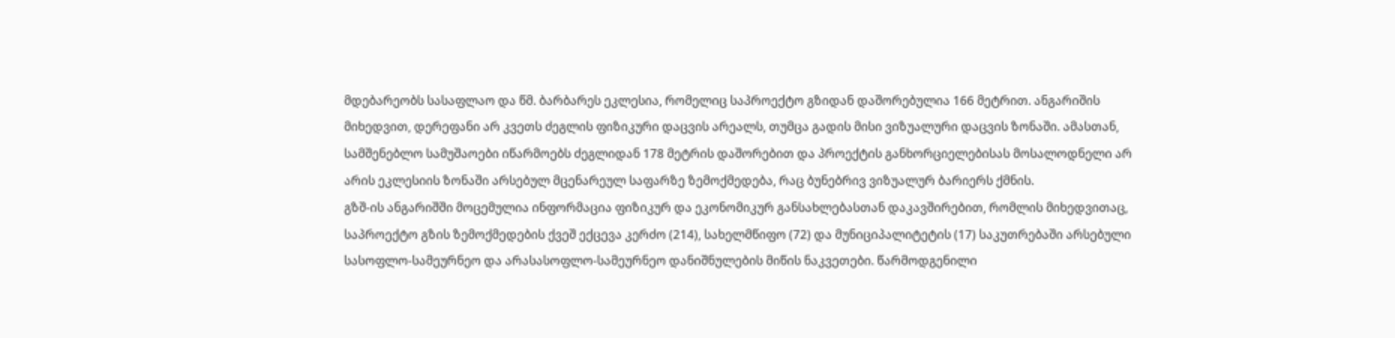მდებარეობს სასაფლაო და წმ. ბარბარეს ეკლესია, რომელიც საპროექტო გზიდან დაშორებულია 166 მეტრით. ანგარიშის მიხედვით, დერეფანი არ კვეთს ძეგლის ფიზიკური დაცვის არეალს, თუმცა გადის მისი ვიზუალური დაცვის ზონაში. ამასთან, სამშენებლო სამუშაოები იწარმოებს ძეგლიდან 178 მეტრის დაშორებით და პროექტის განხორციელებისას მოსალოდნელი არ არის ეკლესიის ზონაში არსებულ მცენარეულ საფარზე ზემოქმედება, რაც ბუნებრივ ვიზუალურ ბარიერს ქმნის.
გზშ-ის ანგარიშში მოცემულია ინფორმაცია ფიზიკურ და ეკონომიკურ განსახლებასთან დაკავშირებით, რომლის მიხედვითაც, საპროექტო გზის ზემოქმედების ქვეშ ექცევა კერძო (214), სახელმწიფო (72) და მუნიციპალიტეტის (17) საკუთრებაში არსებული სასოფლო-სამეურნეო და არასასოფლო-სამეურნეო დანიშნულების მიწის ნაკვეთები. წარმოდგენილი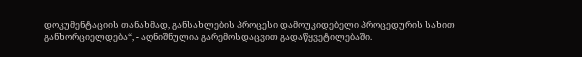დოკუმენტაციის თანახმად, განსახლების პროცესი დამოუკიდებელი პროცედურის სახით განხორციელდება“, - აღნიშნულია გარემოსდაცვით გადაწყვეტილებაში.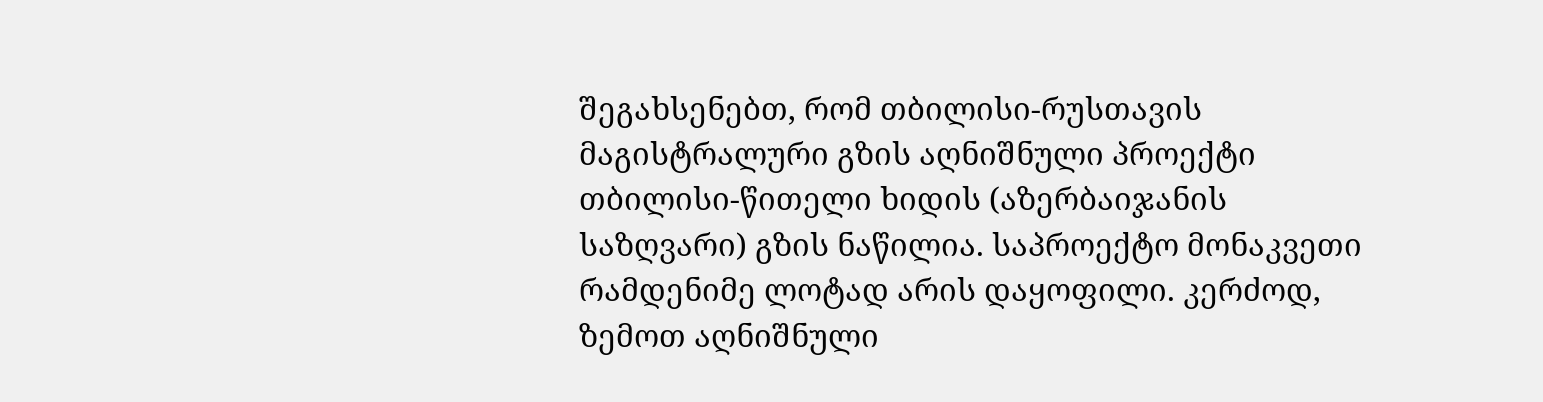შეგახსენებთ, რომ თბილისი-რუსთავის მაგისტრალური გზის აღნიშნული პროექტი თბილისი-წითელი ხიდის (აზერბაიჯანის საზღვარი) გზის ნაწილია. საპროექტო მონაკვეთი რამდენიმე ლოტად არის დაყოფილი. კერძოდ, ზემოთ აღნიშნული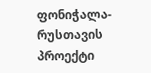ფონიჭალა-რუსთავის პროექტი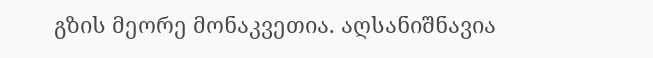გზის მეორე მონაკვეთია. აღსანიშნავია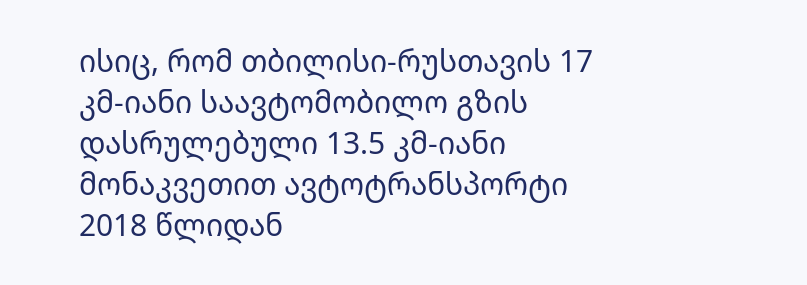ისიც, რომ თბილისი-რუსთავის 17 კმ-იანი საავტომობილო გზის დასრულებული 13.5 კმ-იანი მონაკვეთით ავტოტრანსპორტი 2018 წლიდან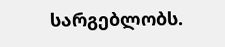სარგებლობს.